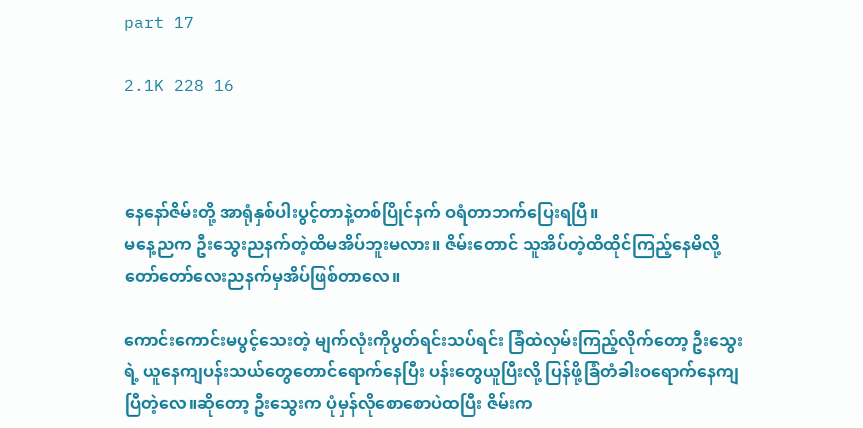part 17

2.1K 228 16



နေနော်ဇိမ်းတို့ အာရုံနှစ်ပါးပွင့်တာနဲ့တစ်ပြိုင်နက် ဝရံတာဘက်ပြေးရပြီ။
မနေ့ညက ဦးသွေးညနက်တဲ့ထိမအိပ်ဘူးမလား။ ဇိမ်းတောင် သူအိပ်တဲ့ထိထိုင်ကြည့်နေမိလို့ တော်တော်လေးညနက်မှအိပ်ဖြစ်တာလေ။

ကောင်းကောင်းမပွင့်သေးတဲ့ မျက်လုံးကိုပွတ်ရင်းသပ်ရင်း ခြံထဲလှမ်းကြည့်လိုက်တော့ ဦးသွေးရဲ့ ယူနေကျပန်းသယ်တွေတောင်ရောက်နေပြီး ပန်းတွေယူပြီးလို့ ပြန်ဖို့ခြံတံခါးဝရောက်နေကျပြီတဲ့လေ။ဆိုတော့ ဦးသွေးက ပုံမှန်လိုစောစောပဲထပြီး ဇိမ်းက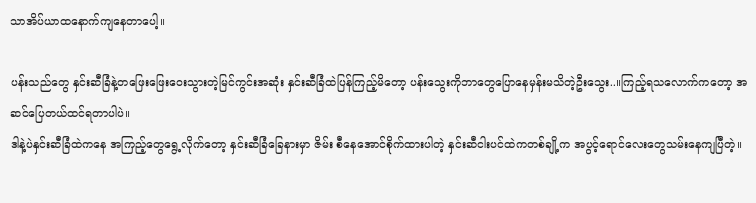သာအိပ်ယာထနောက်ကျနေတာပေါ့။

ပန်းသည်တွေ နှင်းဆီခြံနဲ့တဖြေးဖြေးဝေးသွားတဲ့မြင်ကွင်းအဆုံး နှင်းဆီခြံထဲပြန်ကြည့်မိတော့ ပန်းသွေးကိုဘာတွေပြောနေမှန်းမသိတဲ့ဦးသွေး..။ကြည့်ရသလောက်ကတော့ အဆင်ပြေတယ်ထင်ရတာပါပဲ။
ဒါနဲ့ပဲနှင်းဆီခြံထဲကနေ အကြည့်တွေရွေ့လိုက်တော့ နှင်းဆီခြံခြေနားမှာ ဇိမ်း စီနေအောင်စိုက်ထားပါတဲ့ နှင်းဆီငါးပင်ထဲကတစ်ချို့က အပွင့်ရောင်လေးတွေသမ်းနေကျပြီတဲ့။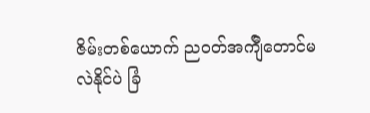ဇိမ်းတစ်ယောက် ညဝတ်အက်ျီတောင်မလဲနိုင်ပဲ ခြံ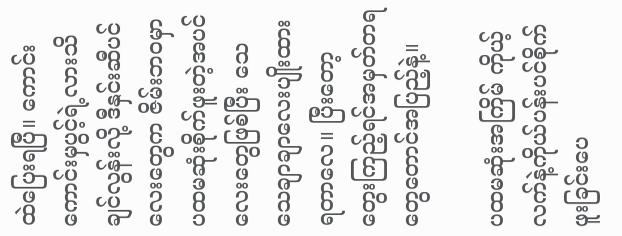ထဲပြေးရပြီ။ ကောင်းကောင်းမှပွင့်ရဲ့လားသိချင်လွန်းလို့ ဒီနှင်းဆီပင်လေးတွေက ဇိမ်းဘဝမှာပထမဆုံးစိုက်ဖူးတဲ့အပင်လေးတွေဖြစ်ပြီး သေသေချာချာလေးပျိုးထားရတာလေ။ ပြီးတော့ တွေးကြည့်ရင်အမှတ်တရတွေတောင်အပြည့်နဲ့။

ပထမဆုံးအကြိမ် ကိုယ့်လက်နဲ့ကိုယ်ပန်းပင်စိုက်ဖူးခြင်းပေ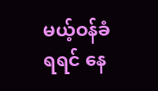မယ့်ဝန်ခံရရင် နေ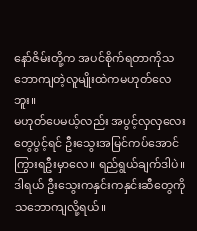နော်ဇိမ်းတို့က အပင်စိုက်ရတာကိုသဘောကျတဲ့လူမျိုးထဲကမဟုတ်လေဘူး။
မဟုတ်ပေမယ့်လည်း အပွင့်လှလှလေးတွေပွင့်ရင် ဦးသွေးအမြင်ကပ်အောင်ကြွားရဦးမှာလေ။ ရည်ရွယ်ချက်ဒါပဲ။ ဒါရယ် ဦးသွေးကနှင်းကနှင်းဆီတွေကိုသဘောကျလို့ရယ်။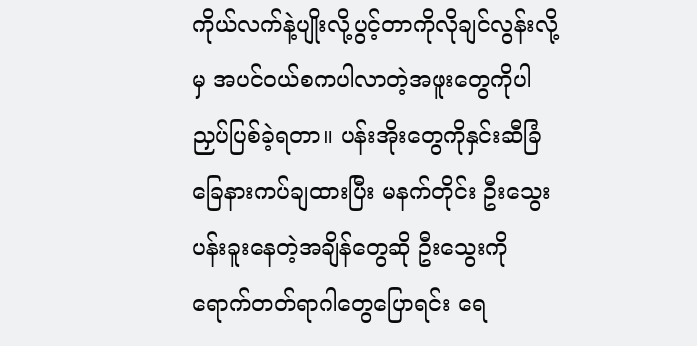ကိုယ်လက်နဲ့ပျိုးလို့ပွင့်တာကိုလိုချင်လွန်းလို့မှ အပင်ဝယ်စကပါလာတဲ့အဖူးတွေကိုပါ ညှပ်ပြစ်ခဲ့ရတာ။ ပန်းအိုးတွေကိုနှင်းဆီခြံခြေနားကပ်ချထားပြီး မနက်တိုင်း ဦးသွေးပန်းခူးနေတဲ့အချိန်တွေဆို ဦးသွေးကိုရောက်တတ်ရာဂါတွေပြောရင်း ရေ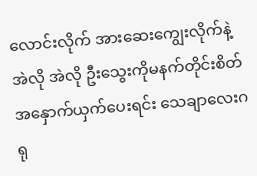လောင်းလိုက် အားဆေးကျွေးလိုက်နဲ့ အဲလို အဲလို ဦးသွေးကိုမနက်တိုင်းစိတ်အနှောက်ယှက်ပေးရင်း သေချာလေးဂရု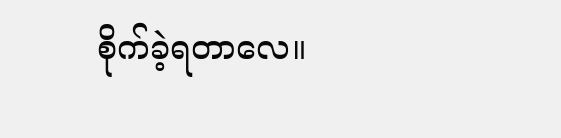စိုက်ခဲ့ရတာလေ။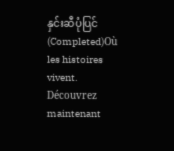နှင်းဆီပုံပြင်(Completed)Où les histoires vivent. Découvrez maintenant